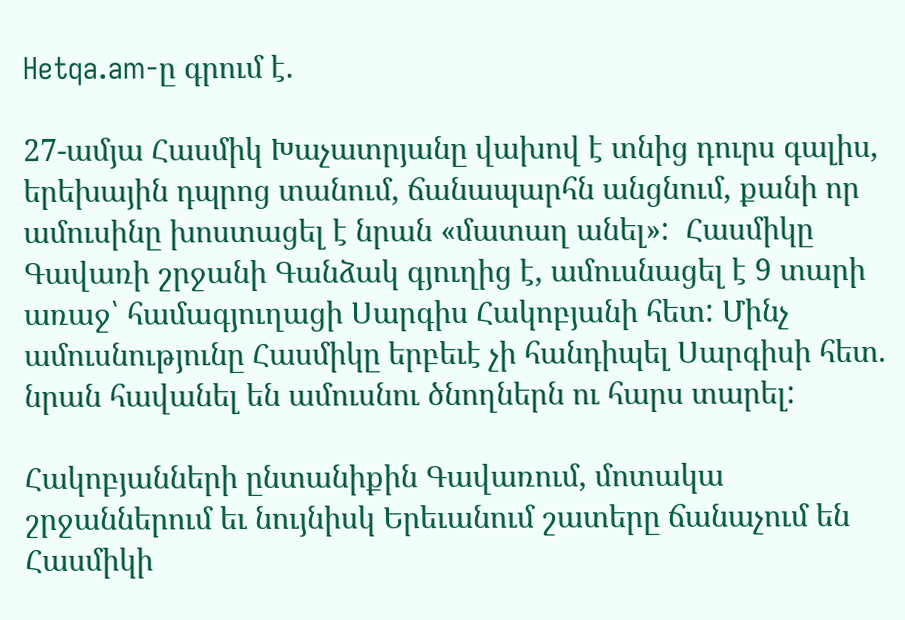Hetqa.am-ը գրում է.

27-ամյա Հասմիկ Խաչատրյանը վախով է տնից դուրս գալիս, երեխային դպրոց տանում, ճանապարհն անցնում, քանի որ ամուսինը խոստացել է նրան «մատաղ անել»:  Հասմիկը Գավառի շրջանի Գանձակ գյուղից է, ամուսնացել է 9 տարի առաջ՝ համագյուղացի Սարգիս Հակոբյանի հետ: Մինչ ամուսնությունը Հասմիկը երբեւէ չի հանդիպել Սարգիսի հետ. նրան հավանել են ամուսնու ծնողներն ու հարս տարել:

Հակոբյանների ընտանիքին Գավառում, մոտակա շրջաններում եւ նույնիսկ Երեւանում շատերը ճանաչում են Հասմիկի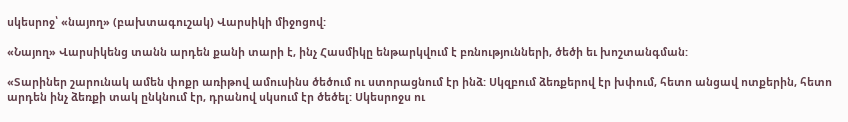սկեսրոջ՝ «նայող» (բախտագուշակ) Վարսիկի միջոցով:

«Նայող» Վարսիկենց տանն արդեն քանի տարի է, ինչ Հասմիկը ենթարկվում է բռնությունների, ծեծի եւ խոշտանգման:

«Տարիներ շարունակ ամեն փոքր առիթով ամուսինս ծեծում ու ստորացնում էր ինձ: Սկզբում ձեռքերով էր խփում, հետո անցավ ոտքերին, հետո արդեն ինչ ձեռքի տակ ընկնում էր, դրանով սկսում էր ծեծել: Սկեսրոջս ու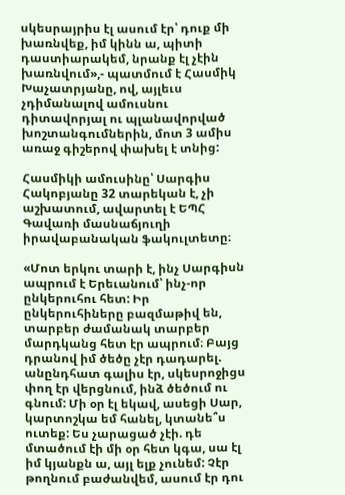սկեսրայրիս էլ ասում էր՝ դուք մի խառնվեք, իմ կինն ա, պիտի դաստիարակեմ, նրանք էլ չէին խառնվում»,- պատմում է Հասմիկ Խաչատրյանը, ով, այլեւս չդիմանալով ամուսնու դիտավորյալ ու պլանավորված խոշտանգումներին, մոտ 3 ամիս առաջ գիշերով փախել է տնից:

Հասմիկի ամուսինը՝ Սարգիս Հակոբյանը 32 տարեկան է, չի աշխատում, ավարտել է ԵՊՀ Գավառի մասնաճյուղի իրավաբանական ֆակուլտետը։

«Մոտ երկու տարի է, ինչ Սարգիսն ապրում է Երեւանում՝ ինչ-որ ընկերուհու հետ: Իր ընկերուհիները բազմաթիվ են, տարբեր ժամանակ տարբեր մարդկանց հետ էր ապրում։ Բայց դրանով իմ ծեծը չէր դադարել. անընդհատ գալիս էր, սկեսրոջիցս փող էր վերցնում, ինձ ծեծում ու գնում: Մի օր էլ եկավ, ասեցի Սար, կարտոշկա եմ հանել, կտանե՞ս ուտեք: Ես չարացած չէի. դե մտածում էի մի օր հետ կգա, սա էլ իմ կյանքն ա, այլ ելք չունեմ: Չէր թողնում բաժանվեմ, ասում էր դու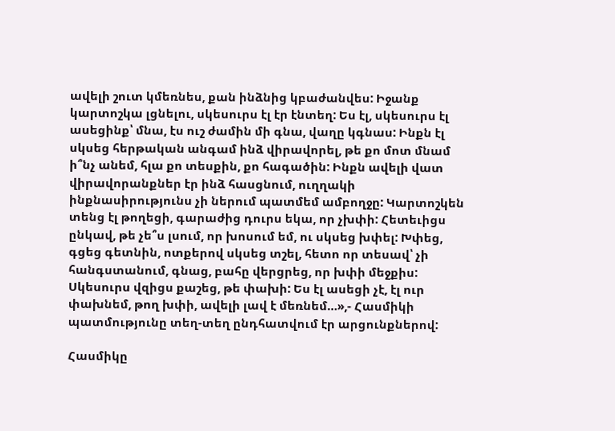ավելի շուտ կմեռնես, քան ինձնից կբաժանվես: Իջանք կարտոշկա լցնելու, սկեսուրս էլ էր էնտեղ: Ես էլ, սկեսուրս էլ ասեցինք՝ մնա, էս ուշ ժամին մի գնա, վաղը կգնաս: Ինքն էլ սկսեց հերթական անգամ ինձ վիրավորել, թե քո մոտ մնամ ի՞նչ անեմ, հլա քո տեսքին, քո հագածին: Ինքն ավելի վատ վիրավորանքներ էր ինձ հասցնում, ուղղակի ինքնասիրությունս չի ներում պատմեմ ամբողջը: Կարտոշկեն տենց էլ թողեցի, գարաժից դուրս եկա, որ չխփի: Հետեւիցս ընկավ, թե չե՞ս լսում, որ խոսում եմ, ու սկսեց խփել: Խփեց, գցեց գետնին, ոտքերով սկսեց տշել, հետո որ տեսավ՝ չի հանգստանում, գնաց, բահը վերցրեց, որ խփի մեջքիս: Սկեսուրս վզիցս քաշեց, թե փախի: Ես էլ ասեցի չէ, էլ ուր փախնեմ, թող խփի, ավելի լավ է մեռնեմ…»,- Հասմիկի պատմությունը տեղ-տեղ ընդհատվում էր արցունքներով:

Հասմիկը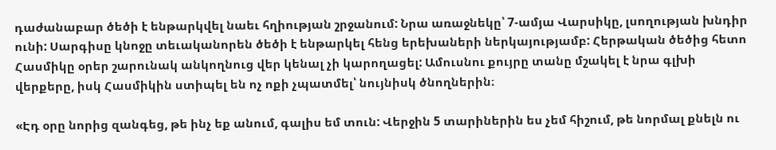դաժանաբար ծեծի է ենթարկվել նաեւ հղիության շրջանում: Նրա առաջնեկը՝ 7-ամյա Վարսիկը, լսողության խնդիր ունի: Սարգիսը կնոջը տեւականորեն ծեծի է ենթարկել հենց երեխաների ներկայությամբ: Հերթական ծեծից հետո Հասմիկը օրեր շարունակ անկողնուց վեր կենալ չի կարողացել: Ամուսնու քույրը տանը մշակել է նրա գլխի վերքերը, իսկ Հասմիկին ստիպել են ոչ ոքի չպատմել՝ նույնիսկ ծնողներին։

«Էդ օրը նորից զանգեց, թե ինչ եք անում, գալիս եմ տուն: Վերջին 5 տարիներին ես չեմ հիշում, թե նորմալ քնելն ու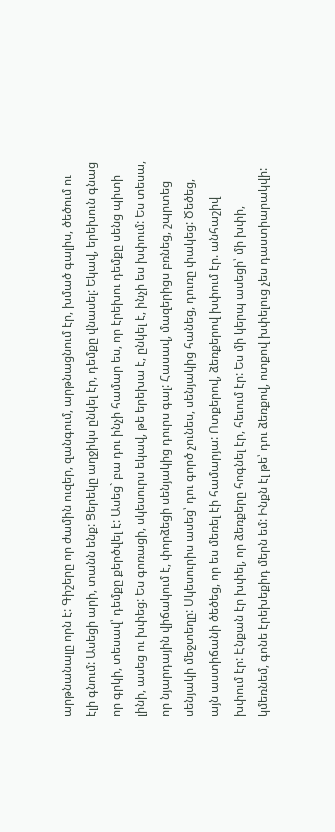արթնանալը որն է: Գիշերը որ ժամին ուզեր, զանգում, արթնացնում էր, խմած գալիս, ծեծում ու էլի գնում: Ասեցի արի, տանն ենք: Ցերեկը աղջիկս ընկել էր, դեմքը վնասել: Եկավ, երեխուն գնաց որ գրկի, տեսավ՝ դեմքը քերծվել է: Ասեց` բա դու ինչի համար ես, որ էրեխու դեմքը սենց պիտի լինի, ասեց ու խփեց: Ես գոռացի, սկեսուրս եկավ, թե երեխա է, ընկել է, ինչի ես խփում: Ես տեսա, որ նյարդային վիճակում է, փորձեցի սենյակից դուրս գալ: Հասավ, մազերիցս բռնեց, շպրտեց սենյակի մեջտեղը: Սկեսուրիս ասեց՝ դու գործ չունես, սենյակից հանեց, դուռը փակեց: Ծեծեց, այն աստիճանի ծեծեց, որ ես մեռել էի համարյա: Ոտքերով, ձեռքերով խփում էր. անհաշիվ խփում էր: Էնքան էր խփել, որ ձեռքերը հոգնել էր, հեւում էր: Ես մի կերպ ասեցի՝ մի խփի, կմեռնեմ, գոնե էրեխեքիդ մերն եմ: Ինքն էլ թե՝ դու ձեռքով, ոտքով խփելուց չես դաստիարակվի: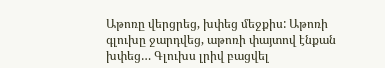Աթոռը վերցրեց, խփեց մեջքիս: Աթոռի գլուխը ջարդվեց, աթոռի փայտով էնքան խփեց… Գլուխս լրիվ բացվել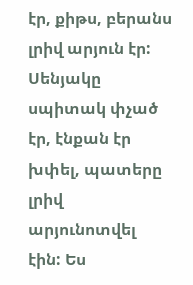էր, քիթս, բերանս լրիվ արյուն էր: Սենյակը սպիտակ փչած էր, էնքան էր խփել, պատերը լրիվ արյունոտվել էին: Ես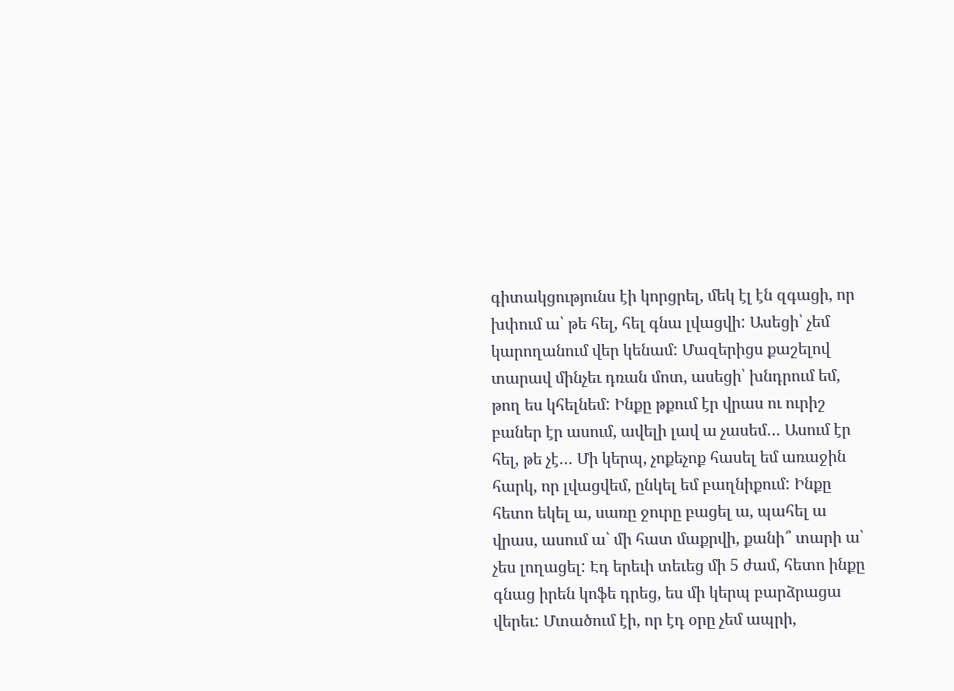գիտակցությունս էի կորցրել, մեկ էլ էն զգացի, որ խփում ա՝ թե հել, հել գնա լվացվի: Ասեցի՝ չեմ կարողանում վեր կենամ: Մազերիցս քաշելով տարավ մինչեւ դռան մոտ, ասեցի՝ խնդրում եմ, թող ես կհելնեմ: Ինքը թքում էր վրաս ու ուրիշ բաներ էր ասում, ավելի լավ ա չասեմ… Ասում էր հել, թե չէ… Մի կերպ, չոքեչոք հասել եմ առաջին հարկ, որ լվացվեմ, ընկել եմ բաղնիքում: Ինքը հետո եկել ա, սառը ջուրը բացել ա, պահել ա վրաս, ասում ա՝ մի հատ մաքրվի, քանի՞ տարի ա՝ չես լողացել: Էդ երեւի տեւեց մի 5 ժամ, հետո ինքը գնաց իրեն կոֆե դրեց, ես մի կերպ բարձրացա վերեւ: Մտածում էի, որ էդ օրը չեմ ապրի,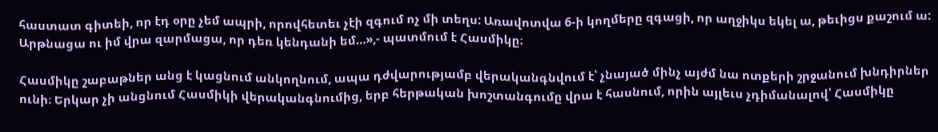հաստատ գիտեի, որ էդ օրը չեմ ապրի, որովհետեւ չէի զգում ոչ մի տեղս: Առավոտվա 6-ի կողմերը զգացի, որ աղջիկս եկել ա, թեւիցս քաշում ա: Արթնացա ու իմ վրա զարմացա, որ դեռ կենդանի եմ…»,- պատմում է Հասմիկը։

Հասմիկը շաբաթներ անց է կացնում անկողնում, ապա դժվարությամբ վերականգնվում է՝ չնայած մինչ այժմ նա ոտքերի շրջանում խնդիրներ ունի։ Երկար չի անցնում Հասմիկի վերականգնումից, երբ հերթական խոշտանգումը վրա է հասնում, որին այլեւս չդիմանալով՝ Հասմիկը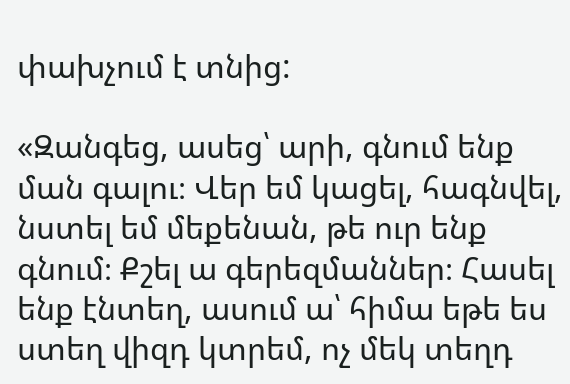փախչում է տնից:

«Զանգեց, ասեց՝ արի, գնում ենք ման գալու։ Վեր եմ կացել, հագնվել, նստել եմ մեքենան, թե ուր ենք գնում։ Քշել ա գերեզմաններ։ Հասել ենք էնտեղ, ասում ա՝ հիմա եթե ես ստեղ վիզդ կտրեմ, ոչ մեկ տեղդ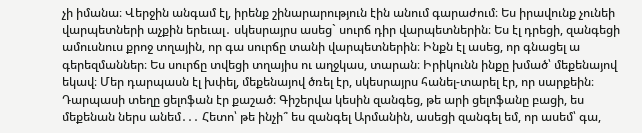չի իմանա։ Վերջին անգամ էլ, իրենք շինարարություն էին անում գարաժում։ Ես իրավունք չունեի վարպետների աչքին երեւալ․ սկեսրայրս ասեց` սուրճ դիր վարպետներին։ Ես էլ դրեցի, զանգեցի ամուսնուս քրոջ տղային, որ գա սուրճը տանի վարպետներին։ Ինքն էլ ասեց, որ գնացել ա գերեզմաններ։ Ես սուրճը տվեցի տղայիս ու աղջկաս, տարան։ Իրիկունն ինքը խմած՝ մեքենայով եկավ։ Մեր դարպասն էլ խփել, մեքենայով ծռել էր, սկեսրայրս հանել-տարել էր, որ սարքեին։ Դարպասի տեղը ցելոֆան էր քաշած։ Գիշերվա կեսին զանգեց, թե արի ցելոֆանը բացի, ես մեքենան ներս անեմ․․․ Հետո՝ թե ինչի՞ ես զանգել Արմանին, ասեցի զանգել եմ, որ ասեմ՝ գա,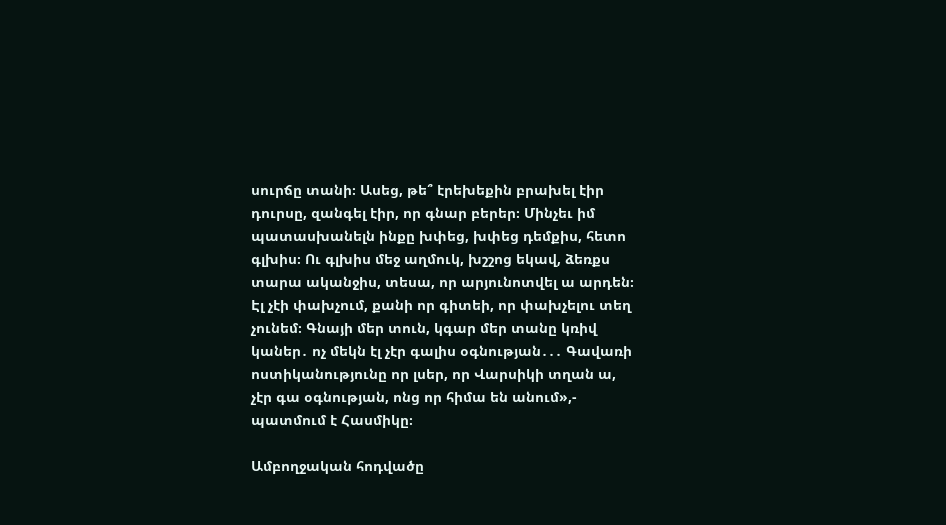սուրճը տանի։ Ասեց, թե՞ էրեխեքին բրախել էիր դուրսը, զանգել էիր, որ գնար բերեր։ Մինչեւ իմ պատասխանելն ինքը խփեց, խփեց դեմքիս, հետո գլխիս։ Ու գլխիս մեջ աղմուկ, խշշոց եկավ, ձեռքս տարա ականջիս, տեսա, որ արյունոտվել ա արդեն։ Էլ չէի փախչում, քանի որ գիտեի, որ փախչելու տեղ չունեմ։ Գնայի մեր տուն, կգար մեր տանը կռիվ կաներ․ ոչ մեկն էլ չէր գալիս օգնության․․․ Գավառի ոստիկանությունը որ լսեր, որ Վարսիկի տղան ա, չէր գա օգնության, ոնց որ հիմա են անում»,- պատմում է Հասմիկը։

Ամբողջական հոդվածը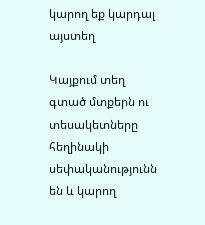կարող եք կարդալ այստեղ

Կայքում տեղ գտած մտքերն ու տեսակետները հեղինակի սեփականությունն են և կարող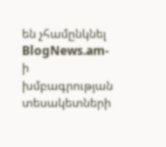են չհամընկնել BlogNews.am-ի խմբագրության տեսակետների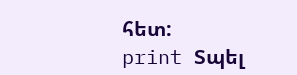հետ:
print Տպել